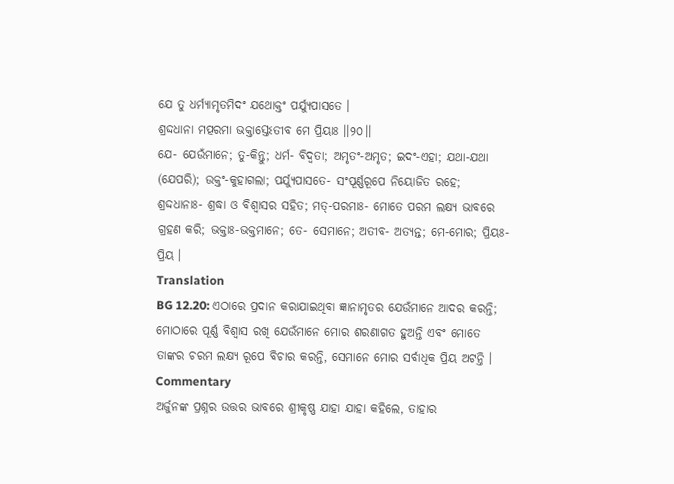ଯେ ତୁ ଧର୍ମ୍ୟାମୃତମିଦଂ ଯଥୋକ୍ତଂ ପର୍ଯ୍ୟୁପାସତେ ।
ଶ୍ରଦ୍ଦଧାନା ମତ୍ପରମା ଭକ୍ତାସ୍ତେଽତୀବ ମେ ପ୍ରିୟାଃ ।।୨୦।।
ଯେ- ଯେଉଁମାନେ; ତୁ-କିନ୍ତୁ; ଧର୍ମ- ବିଦ୍ୱତା; ଅମୃତଂ-ଅମୃତ; ଇଦଂ-ଏହା; ଯଥା-ଯଥା (ଯେପରି); ଉକ୍ତଂ-କୁହାଗଲା; ପର୍ଯ୍ୟୁପାସତେ- ସଂପୂର୍ଣ୍ଣରୂପେ ନିୟୋଜିତ ରହେ; ଶ୍ରଦ୍ଦଧାନାଃ- ଶ୍ରଦ୍ଧା ଓ ବିଶ୍ୱାସର ସହିତ; ମତ୍-ପରମାଃ- ମୋତେ ପରମ ଲକ୍ଷ୍ୟ ଭାବରେ ଗ୍ରହଣ କରି; ଭକ୍ତାଃ-ଭକ୍ତମାନେ; ତେ- ସେମାନେ; ଅତୀବ- ଅତ୍ୟନ୍ତ; ମେ-ମୋର; ପ୍ରିୟଃ-ପ୍ରିୟ ।
Translation
BG 12.20: ଏଠାରେ ପ୍ରଦାନ କରାଯାଇଥିବା ଜ୍ଞାନାମୃତର ଯେଉଁମାନେ ଆଦର କରନ୍ତି; ମୋଠାରେ ପୂର୍ଣ୍ଣ ବିଶ୍ୱାସ ରଖି ଯେଉଁମାନେ ମୋର ଶରଣାଗତ ହୁଅନ୍ତି ଏବଂ ମୋତେ ତାଙ୍କର ଚରମ ଲକ୍ଷ୍ୟ ରୂପେ ବିଚାର କରନ୍ତି, ସେମାନେ ମୋର ସର୍ବାଧିକ ପ୍ରିୟ ଅଟନ୍ତି ।
Commentary
ଅର୍ଜୁନଙ୍କ ପ୍ରଶ୍ନର ଉତ୍ତର ଭାବରେ ଶ୍ରୀକୃଷ୍ଣ ଯାହା ଯାହା କହିଲେ, ତାହାର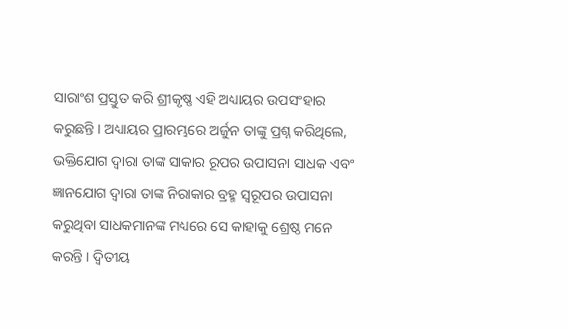ସାରାଂଶ ପ୍ରସ୍ତୁତ କରି ଶ୍ରୀକୃଷ୍ଣ ଏହି ଅଧ୍ୟାୟର ଉପସଂହାର କରୁଛନ୍ତି । ଅଧ୍ୟାୟର ପ୍ରାରମ୍ଭରେ ଅର୍ଜୁନ ତାଙ୍କୁ ପ୍ରଶ୍ନ କରିଥିଲେ, ଭକ୍ତିଯୋଗ ଦ୍ୱାରା ତାଙ୍କ ସାକାର ରୂପର ଉପାସନା ସାଧକ ଏବଂ ଜ୍ଞାନଯୋଗ ଦ୍ୱାରା ତାଙ୍କ ନିରାକାର ବ୍ରହ୍ମ ସ୍ୱରୂପର ଉପାସନା କରୁଥିବା ସାଧକମାନଙ୍କ ମଧ୍ୟରେ ସେ କାହାକୁ ଶ୍ରେଷ୍ଠ ମନେ କରନ୍ତି । ଦ୍ୱିତୀୟ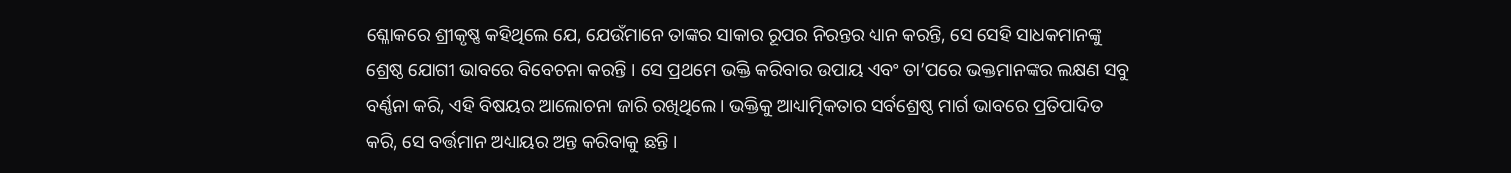ଶ୍ଳୋକରେ ଶ୍ରୀକୃଷ୍ଣ କହିଥିଲେ ଯେ, ଯେଉଁମାନେ ତାଙ୍କର ସାକାର ରୂପର ନିରନ୍ତର ଧ୍ୟାନ କରନ୍ତି, ସେ ସେହି ସାଧକମାନଙ୍କୁ ଶ୍ରେଷ୍ଠ ଯୋଗୀ ଭାବରେ ବିବେଚନା କରନ୍ତି । ସେ ପ୍ରଥମେ ଭକ୍ତି କରିବାର ଉପାୟ ଏବଂ ତା’ପରେ ଭକ୍ତମାନଙ୍କର ଲକ୍ଷଣ ସବୁ ବର୍ଣ୍ଣନା କରି, ଏହି ବିଷୟର ଆଲୋଚନା ଜାରି ରଖିଥିଲେ । ଭକ୍ତିକୁ ଆଧ୍ୟାତ୍ମିକତାର ସର୍ବଶ୍ରେଷ୍ଠ ମାର୍ଗ ଭାବରେ ପ୍ରତିପାଦିତ କରି, ସେ ବର୍ତ୍ତମାନ ଅଧ୍ୟାୟର ଅନ୍ତ କରିବାକୁ ଛନ୍ତି ।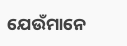ଯେଉଁମାନେ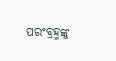ପରଂବ୍ରହ୍ମଙ୍କୁ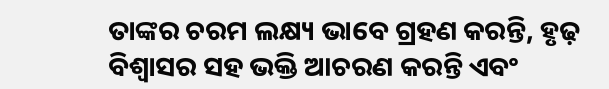ତାଙ୍କର ଚରମ ଲକ୍ଷ୍ୟ ଭାବେ ଗ୍ରହଣ କରନ୍ତି, ହୃଢ଼ ବିଶ୍ୱାସର ସହ ଭକ୍ତି ଆଚରଣ କରନ୍ତି ଏବଂ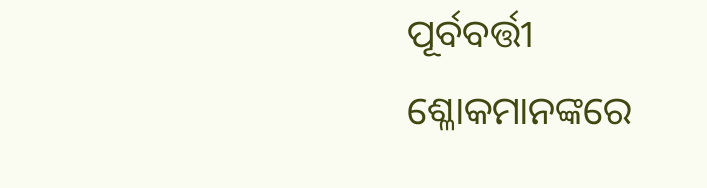ପୂର୍ବବର୍ତ୍ତୀ ଶ୍ଳୋକମାନଙ୍କରେ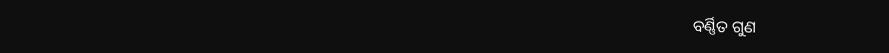ବର୍ଣ୍ଣିତ ଗୁଣ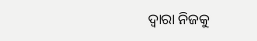ଦ୍ୱାରା ନିଜକୁ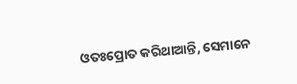ଓତଃପ୍ରୋତ କରିଥାଆନ୍ତି, ସେମାନେ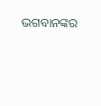ଭଗବାନଙ୍କର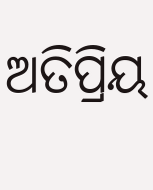ଅତିପ୍ରିୟ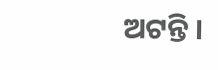ଅଟନ୍ତି ।